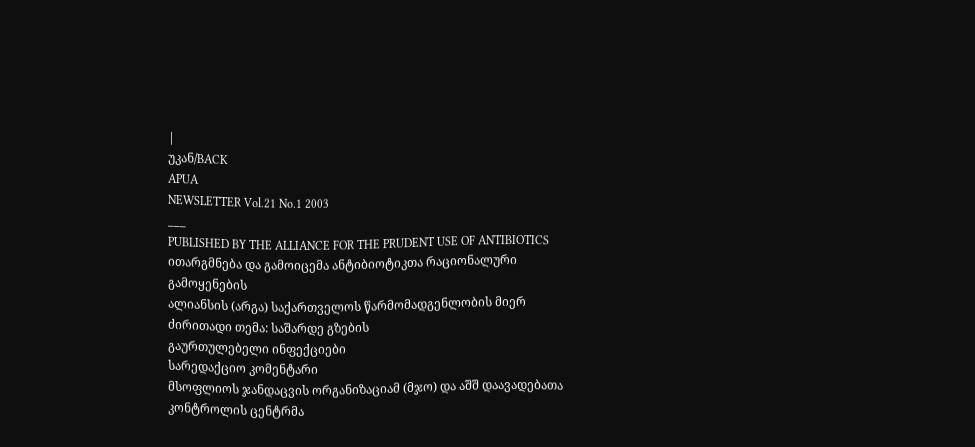|
უკან/BACK
APUA
NEWSLETTER Vol.21 No.1 2003
___
PUBLISHED BY THE ALLIANCE FOR THE PRUDENT USE OF ANTIBIOTICS
ითარგმნება და გამოიცემა ანტიბიოტიკთა რაციონალური
გამოყენების
ალიანსის (არგა) საქართველოს წარმომადგენლობის მიერ
ძირითადი თემა: საშარდე გზების
გაურთულებელი ინფექციები
სარედაქციო კომენტარი
მსოფლიოს ჯანდაცვის ორგანიზაციამ (მჯო) და აშშ დაავადებათა კონტროლის ცენტრმა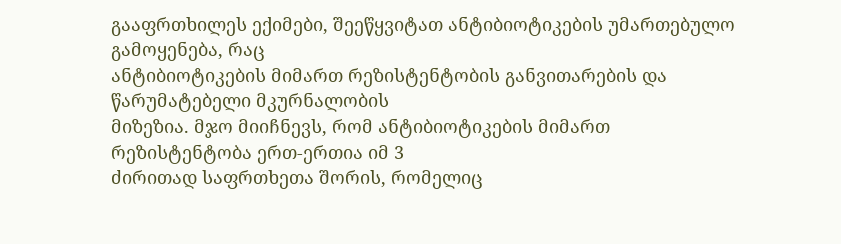გააფრთხილეს ექიმები, შეეწყვიტათ ანტიბიოტიკების უმართებულო გამოყენება, რაც
ანტიბიოტიკების მიმართ რეზისტენტობის განვითარების და წარუმატებელი მკურნალობის
მიზეზია. მჯო მიიჩნევს, რომ ანტიბიოტიკების მიმართ რეზისტენტობა ერთ-ერთია იმ 3
ძირითად საფრთხეთა შორის, რომელიც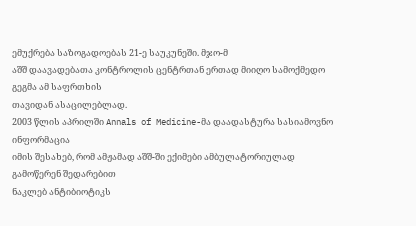ემუქრება საზოგადოებას 21-ე საუკუნეში. მჯო-მ
აშშ დაავადებათა კონტროლის ცენტრთან ერთად მიიღო სამოქმედო გეგმა ამ საფრთხის
თავიდან ასაცილებლად.
2003 წლის აპრილში Annals of Medicine-მა დაადასტურა სასიამოვნო ინფორმაცია
იმის შესახებ, რომ ამჟამად აშშ-ში ექიმები ამბულატორიულად გამოწერენ შედარებით
ნაკლებ ანტიბიოტიკს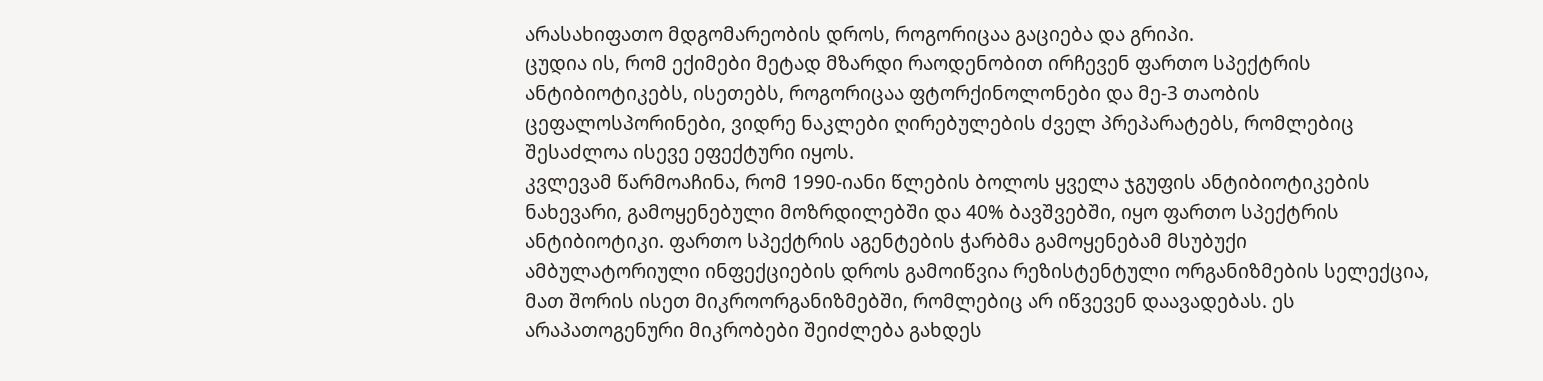არასახიფათო მდგომარეობის დროს, როგორიცაა გაციება და გრიპი.
ცუდია ის, რომ ექიმები მეტად მზარდი რაოდენობით ირჩევენ ფართო სპექტრის
ანტიბიოტიკებს, ისეთებს, როგორიცაა ფტორქინოლონები და მე-3 თაობის
ცეფალოსპორინები, ვიდრე ნაკლები ღირებულების ძველ პრეპარატებს, რომლებიც
შესაძლოა ისევე ეფექტური იყოს.
კვლევამ წარმოაჩინა, რომ 1990-იანი წლების ბოლოს ყველა ჯგუფის ანტიბიოტიკების
ნახევარი, გამოყენებული მოზრდილებში და 40% ბავშვებში, იყო ფართო სპექტრის
ანტიბიოტიკი. ფართო სპექტრის აგენტების ჭარბმა გამოყენებამ მსუბუქი
ამბულატორიული ინფექციების დროს გამოიწვია რეზისტენტული ორგანიზმების სელექცია,
მათ შორის ისეთ მიკროორგანიზმებში, რომლებიც არ იწვევენ დაავადებას. ეს
არაპათოგენური მიკრობები შეიძლება გახდეს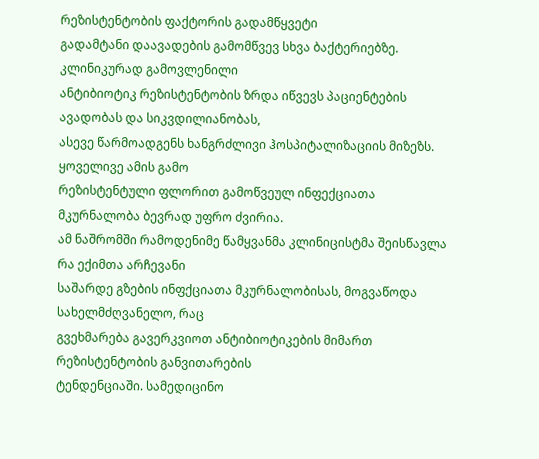რეზისტენტობის ფაქტორის გადამწყვეტი
გადამტანი დაავადების გამომწვევ სხვა ბაქტერიებზე. კლინიკურად გამოვლენილი
ანტიბიოტიკ რეზისტენტობის ზრდა იწვევს პაციენტების ავადობას და სიკვდილიანობას,
ასევე წარმოადგენს ხანგრძლივი ჰოსპიტალიზაციის მიზეზს. ყოველივე ამის გამო
რეზისტენტული ფლორით გამოწვეულ ინფექციათა მკურნალობა ბევრად უფრო ძვირია.
ამ ნაშრომში რამოდენიმე წამყვანმა კლინიცისტმა შეისწავლა რა ექიმთა არჩევანი
საშარდე გზების ინფქციათა მკურნალობისას, მოგვაწოდა სახელმძღვანელო, რაც
გვეხმარება გავერკვიოთ ანტიბიოტიკების მიმართ რეზისტენტობის განვითარების
ტენდენციაში. სამედიცინო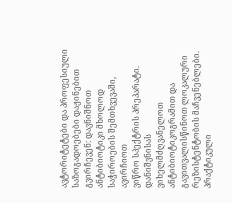ავტორიტეტები და პროფესიული საზოგადოებები დაჟინებით
გვირჩევენ: დავნიშნოთ ანტიბიოტიკი მხოლოდ საჭიროების შემთხვევაში, ავირჩიოთ
ვიწრო სპექტრის პრეპარატი. დანიშვნისას ვიხელმძღვანელოთ ანტიბიოტიკოგრამით და
გავითვალისწინოთ ლოკალური რეზისტენტობის მაჩვენებლები. პრაქტიკული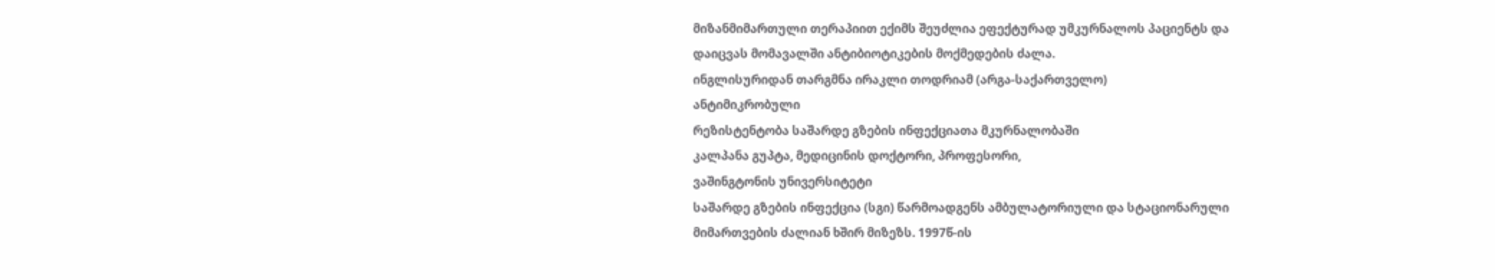მიზანმიმართული თერაპიით ექიმს შეუძლია ეფექტურად უმკურნალოს პაციენტს და
დაიცვას მომავალში ანტიბიოტიკების მოქმედების ძალა.
ინგლისურიდან თარგმნა ირაკლი თოდრიამ (არგა-საქართველო)
ანტიმიკრობული
რეზისტენტობა საშარდე გზების ინფექციათა მკურნალობაში
კალპანა გუპტა, მედიცინის დოქტორი, პროფესორი,
ვაშინგტონის უნივერსიტეტი
საშარდე გზების ინფექცია (სგი) წარმოადგენს ამბულატორიული და სტაციონარული
მიმართვების ძალიან ხშირ მიზეზს. 1997წ-ის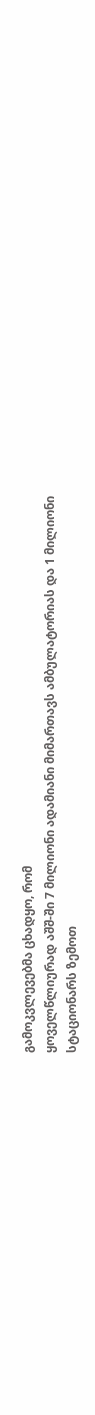გამოკვლევებმა ცხადყო, რომ
ყოველწლიურად აშშ-ში 7 მილიონი ადამიანი მიმართავს ამბულატორიას და 1 მილიონი
სტაციონარს ზემოთ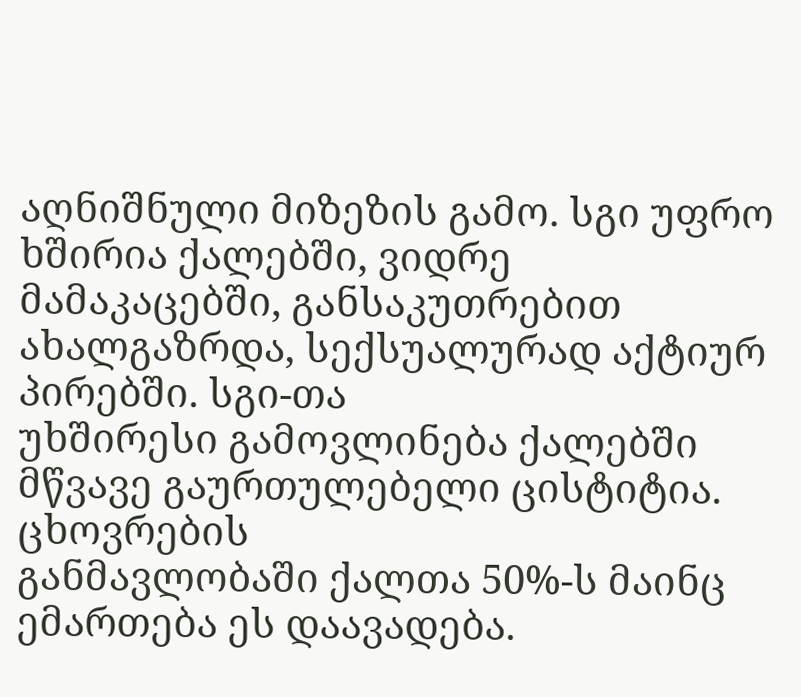აღნიშნული მიზეზის გამო. სგი უფრო ხშირია ქალებში, ვიდრე
მამაკაცებში, განსაკუთრებით ახალგაზრდა, სექსუალურად აქტიურ პირებში. სგი-თა
უხშირესი გამოვლინება ქალებში მწვავე გაურთულებელი ცისტიტია. ცხოვრების
განმავლობაში ქალთა 50%-ს მაინც ემართება ეს დაავადება.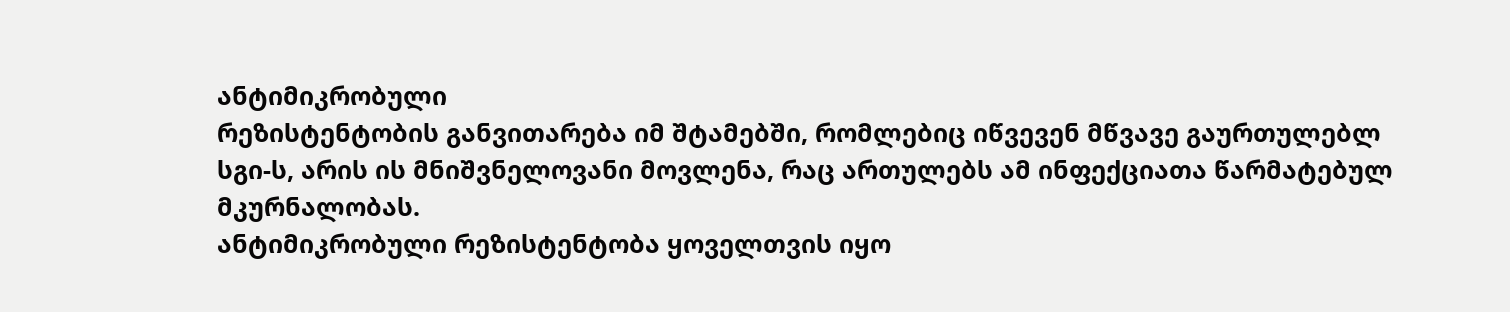ანტიმიკრობული
რეზისტენტობის განვითარება იმ შტამებში, რომლებიც იწვევენ მწვავე გაურთულებლ
სგი-ს, არის ის მნიშვნელოვანი მოვლენა, რაც ართულებს ამ ინფექციათა წარმატებულ
მკურნალობას.
ანტიმიკრობული რეზისტენტობა ყოველთვის იყო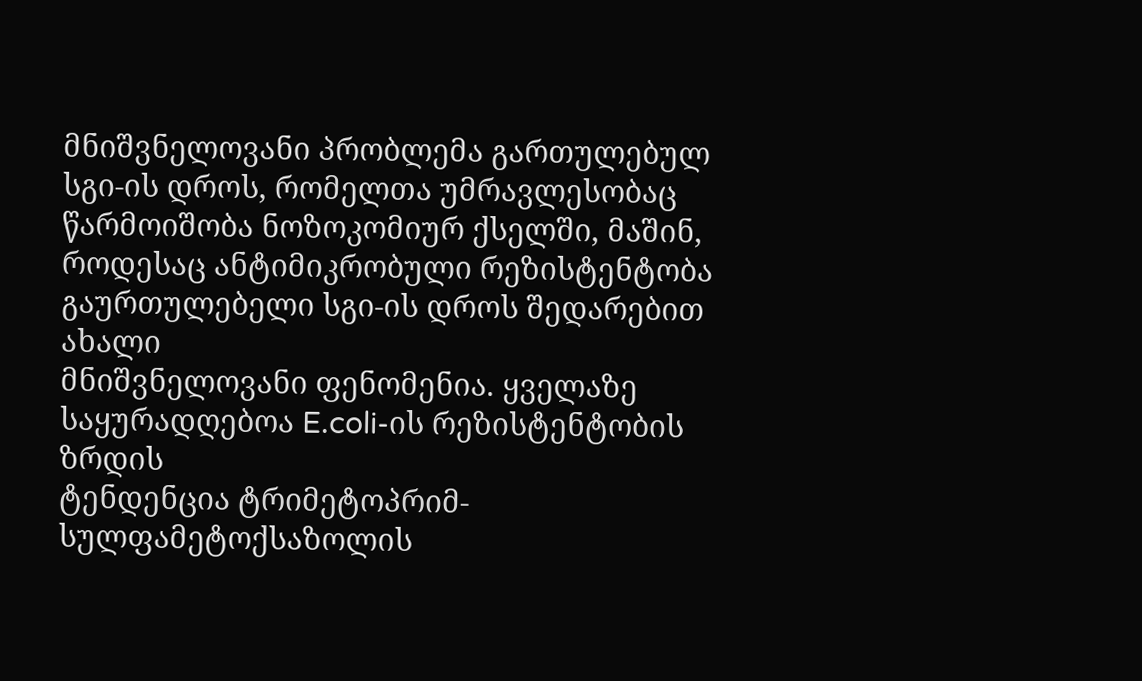მნიშვნელოვანი პრობლემა გართულებულ
სგი-ის დროს, რომელთა უმრავლესობაც წარმოიშობა ნოზოკომიურ ქსელში, მაშინ,
როდესაც ანტიმიკრობული რეზისტენტობა გაურთულებელი სგი-ის დროს შედარებით ახალი
მნიშვნელოვანი ფენომენია. ყველაზე საყურადღებოა E.coli-ის რეზისტენტობის ზრდის
ტენდენცია ტრიმეტოპრიმ-სულფამეტოქსაზოლის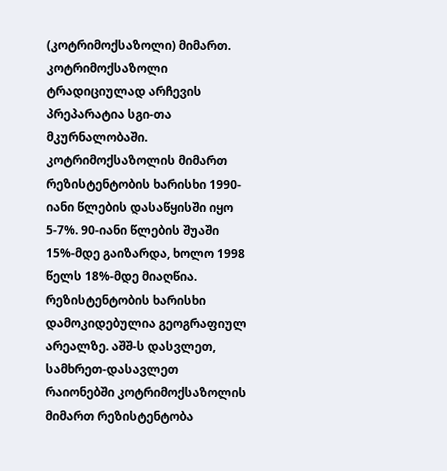(კოტრიმოქსაზოლი) მიმართ.
კოტრიმოქსაზოლი ტრადიციულად არჩევის პრეპარატია სგი-თა მკურნალობაში.
კოტრიმოქსაზოლის მიმართ რეზისტენტობის ხარისხი 1990-იანი წლების დასაწყისში იყო
5-7%. 90-იანი წლების შუაში 15%-მდე გაიზარდა, ხოლო 1998 წელს 18%-მდე მიაღწია.
რეზისტენტობის ხარისხი დამოკიდებულია გეოგრაფიულ არეალზე. აშშ-ს დასვლეთ,
სამხრეთ-დასავლეთ რაიონებში კოტრიმოქსაზოლის მიმართ რეზისტენტობა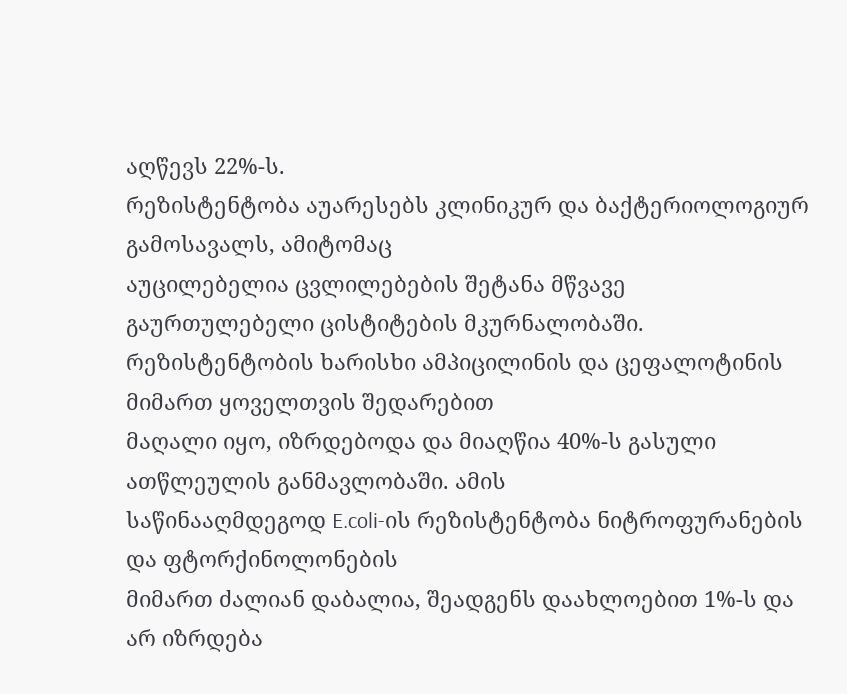აღწევს 22%-ს.
რეზისტენტობა აუარესებს კლინიკურ და ბაქტერიოლოგიურ გამოსავალს, ამიტომაც
აუცილებელია ცვლილებების შეტანა მწვავე გაურთულებელი ცისტიტების მკურნალობაში.
რეზისტენტობის ხარისხი ამპიცილინის და ცეფალოტინის მიმართ ყოველთვის შედარებით
მაღალი იყო, იზრდებოდა და მიაღწია 40%-ს გასული ათწლეულის განმავლობაში. ამის
საწინააღმდეგოდ E.coli-ის რეზისტენტობა ნიტროფურანების და ფტორქინოლონების
მიმართ ძალიან დაბალია, შეადგენს დაახლოებით 1%-ს და არ იზრდება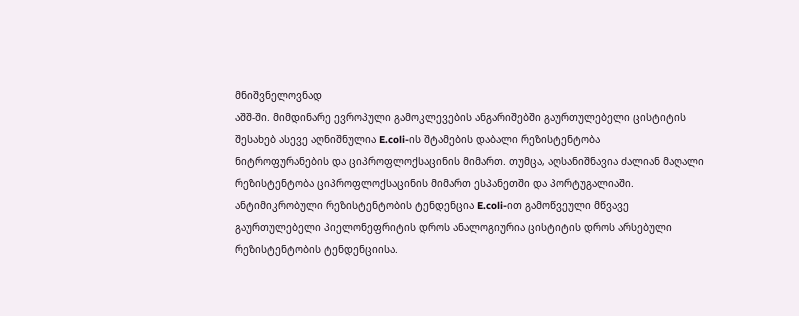მნიშვნელოვნად
აშშ-ში. მიმდინარე ევროპული გამოკლევების ანგარიშებში გაურთულებელი ცისტიტის
შესახებ ასევე აღნიშნულია E.coli-ის შტამების დაბალი რეზისტენტობა
ნიტროფურანების და ციპროფლოქსაცინის მიმართ. თუმცა, აღსანიშნავია ძალიან მაღალი
რეზისტენტობა ციპროფლოქსაცინის მიმართ ესპანეთში და პორტუგალიაში.
ანტიმიკრობული რეზისტენტობის ტენდენცია E.coli-ით გამოწვეული მწვავე
გაურთულებელი პიელონეფრიტის დროს ანალოგიურია ცისტიტის დროს არსებული
რეზისტენტობის ტენდენციისა.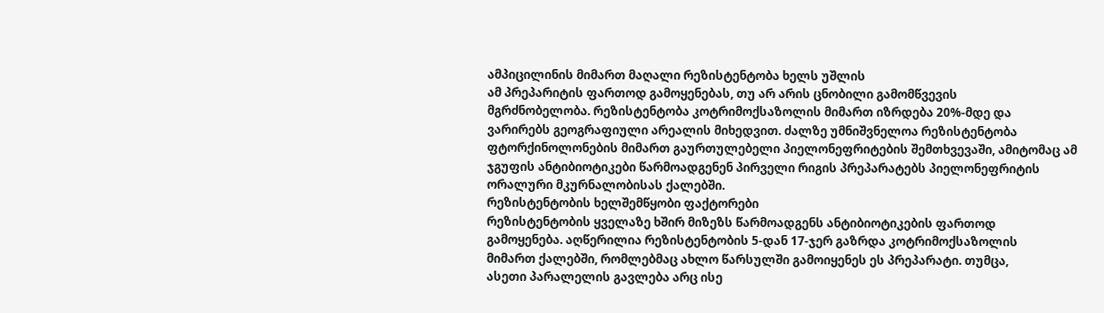ამპიცილინის მიმართ მაღალი რეზისტენტობა ხელს უშლის
ამ პრეპარიტის ფართოდ გამოყენებას, თუ არ არის ცნობილი გამომწვევის
მგრძნობელობა. რეზისტენტობა კოტრიმოქსაზოლის მიმართ იზრდება 20%-მდე და
ვარირებს გეოგრაფიული არეალის მიხედვით. ძალზე უმნიშვნელოა რეზისტენტობა
ფტორქინოლონების მიმართ გაურთულებელი პიელონეფრიტების შემთხვევაში, ამიტომაც ამ
ჯგუფის ანტიბიოტიკები წარმოადგენენ პირველი რიგის პრეპარატებს პიელონეფრიტის
ორალური მკურნალობისას ქალებში.
რეზისტენტობის ხელშემწყობი ფაქტორები
რეზისტენტობის ყველაზე ხშირ მიზეზს წარმოადგენს ანტიბიოტიკების ფართოდ
გამოყენება. აღწერილია რეზისტენტობის 5-დან 17-ჯერ გაზრდა კოტრიმოქსაზოლის
მიმართ ქალებში, რომლებმაც ახლო წარსულში გამოიყენეს ეს პრეპარატი. თუმცა,
ასეთი პარალელის გავლება არც ისე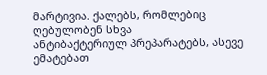მარტივია. ქალებს, რომლებიც ღებულობენ სხვა
ანტიბაქტერიულ პრეპარატებს, ასევე ემატებათ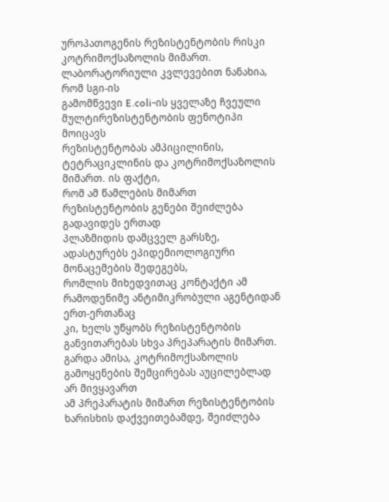უროპათოგენის რეზისტენტობის რისკი
კოტრიმოქსაზოლის მიმართ. ლაბორატორიული კვლევებით ნანახია, რომ სგი-ის
გამომწვევი E.coli-ის ყველაზე ჩვეული მულტირეზისტენტობის ფენოტიპი მოიცავს
რეზისტენტობას ამპიცილინის, ტეტრაციკლინის და კოტრიმოქსაზოლის მიმართ. ის ფაქტი,
რომ ამ წამლების მიმართ რეზისტენტობის გენები შეიძლება გადავიდეს ერთად
პლაზმიდის დამცველ გარსზე, ადასტურებს ეპიდემიოლოგიური მონაცემების შედეგებს,
რომლის მიხედვითაც კონტაქტი ამ რამოდენიმე ანტიმიკრობული აგენტიდან ერთ-ერთანაც
კი, ხელს უწყობს რეზისტენტობის განვითარებას სხვა პრეპარატის მიმართ.
გარდა ამისა, კოტრიმოქსაზოლის გამოყენების შემცირებას აუცილებლად არ მივყავართ
ამ პრეპარატის მიმართ რეზისტენტობის ხარისხის დაქვეითებამდე, შეიძლება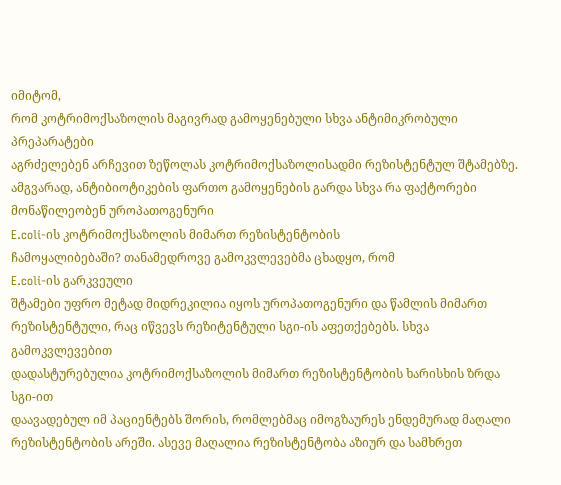იმიტომ,
რომ კოტრიმოქსაზოლის მაგივრად გამოყენებული სხვა ანტიმიკრობული პრეპარატები
აგრძელებენ არჩევით ზეწოლას კოტრიმოქსაზოლისადმი რეზისტენტულ შტამებზე.
ამგვარად, ანტიბიოტიკების ფართო გამოყენების გარდა სხვა რა ფაქტორები
მონაწილეობენ უროპათოგენური
E.coli-ის კოტრიმოქსაზოლის მიმართ რეზისტენტობის
ჩამოყალიბებაში? თანამედროვე გამოკვლევებმა ცხადყო, რომ
E.coli-ის გარკვეული
შტამები უფრო მეტად მიდრეკილია იყოს უროპათოგენური და წამლის მიმართ
რეზისტენტული, რაც იწვევს რეზიტენტული სგი-ის აფეთქებებს. სხვა გამოკვლევებით
დადასტურებულია კოტრიმოქსაზოლის მიმართ რეზისტენტობის ხარისხის ზრდა სგი-ით
დაავადებულ იმ პაციენტებს შორის, რომლებმაც იმოგზაურეს ენდემურად მაღალი
რეზისტენტობის არეში. ასევე მაღალია რეზისტენტობა აზიურ და სამხრეთ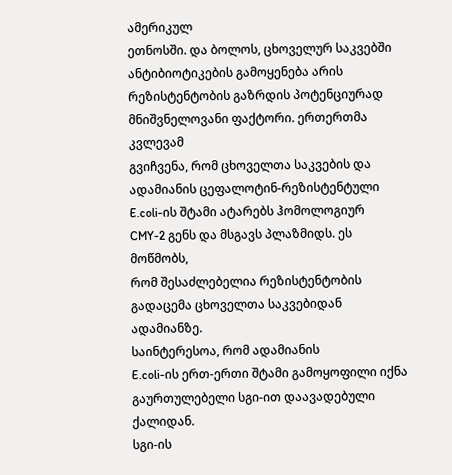ამერიკულ
ეთნოსში. და ბოლოს, ცხოველურ საკვებში ანტიბიოტიკების გამოყენება არის
რეზისტენტობის გაზრდის პოტენციურად მნიშვნელოვანი ფაქტორი. ერთერთმა კვლევამ
გვიჩვენა, რომ ცხოველთა საკვების და ადამიანის ცეფალოტინ-რეზისტენტული
E.coli-ის შტამი ატარებს ჰომოლოგიურ
CMY-2 გენს და მსგავს პლაზმიდს. ეს მოწმობს,
რომ შესაძლებელია რეზისტენტობის გადაცემა ცხოველთა საკვებიდან ადამიანზე.
საინტერესოა, რომ ადამიანის
E.coli-ის ერთ-ერთი შტამი გამოყოფილი იქნა
გაურთულებელი სგი-ით დაავადებული ქალიდან.
სგი-ის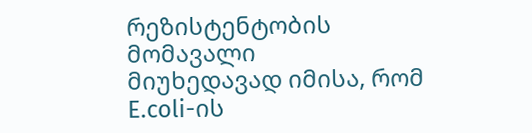რეზისტენტობის მომავალი
მიუხედავად იმისა, რომ
E.coli-ის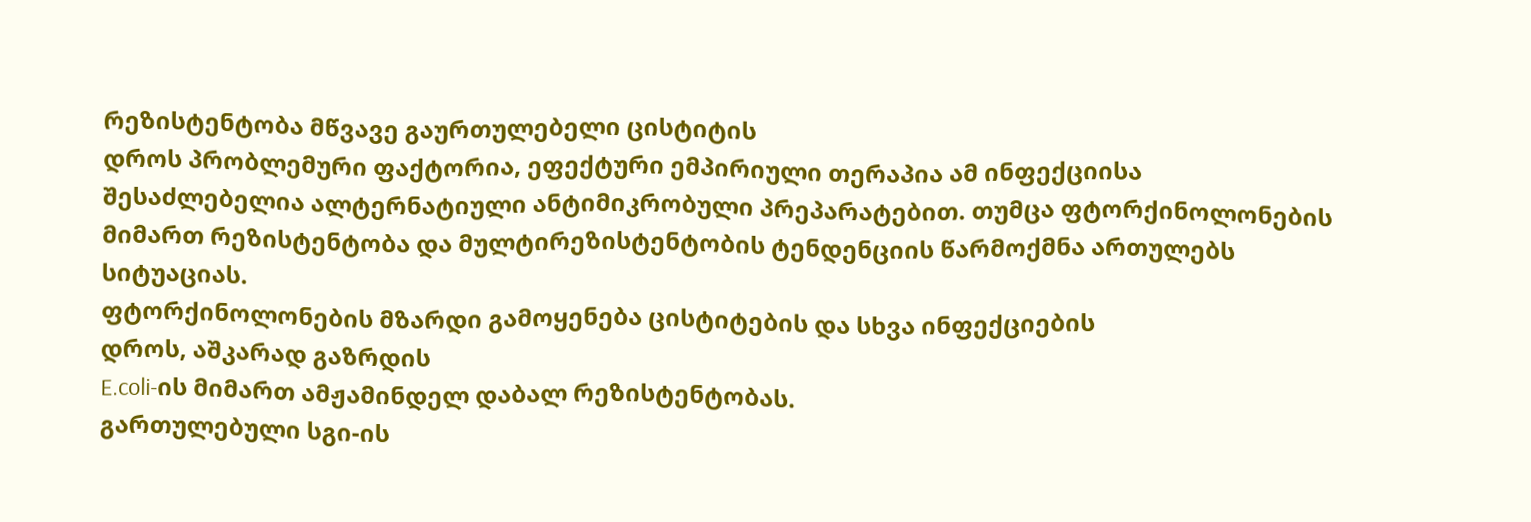რეზისტენტობა მწვავე გაურთულებელი ცისტიტის
დროს პრობლემური ფაქტორია, ეფექტური ემპირიული თერაპია ამ ინფექციისა
შესაძლებელია ალტერნატიული ანტიმიკრობული პრეპარატებით. თუმცა ფტორქინოლონების
მიმართ რეზისტენტობა და მულტირეზისტენტობის ტენდენციის წარმოქმნა ართულებს
სიტუაციას.
ფტორქინოლონების მზარდი გამოყენება ცისტიტების და სხვა ინფექციების
დროს, აშკარად გაზრდის
E.coli-ის მიმართ ამჟამინდელ დაბალ რეზისტენტობას.
გართულებული სგი-ის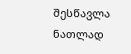შესწავლა ნათლად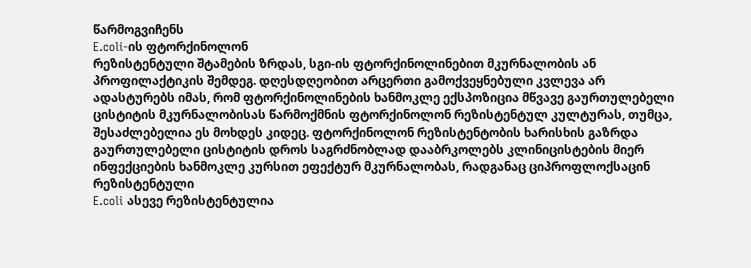წარმოგვიჩენს
E.coli-ის ფტორქინოლონ
რეზისტენტული შტამების ზრდას, სგი-ის ფტორქინოლინებით მკურნალობის ან
პროფილაქტიკის შემდეგ. დღესდღეობით არცერთი გამოქვეყნებული კვლევა არ
ადასტურებს იმას, რომ ფტორქინოლინების ხანმოკლე ექსპოზიცია მწვავე გაურთულებელი
ცისტიტის მკურნალობისას წარმოქმნის ფტორქინოლონ რეზისტენტულ კულტურას, თუმცა,
შესაძლებელია ეს მოხდეს კიდეც. ფტორქინოლონ რეზისტენტობის ხარისხის გაზრდა
გაურთულებელი ცისტიტის დროს საგრძნობლად დააბრკოლებს კლინიცისტების მიერ
ინფექციების ხანმოკლე კურსით ეფექტურ მკურნალობას, რადგანაც ციპროფლოქსაცინ
რეზისტენტული
E.coli ასევე რეზისტენტულია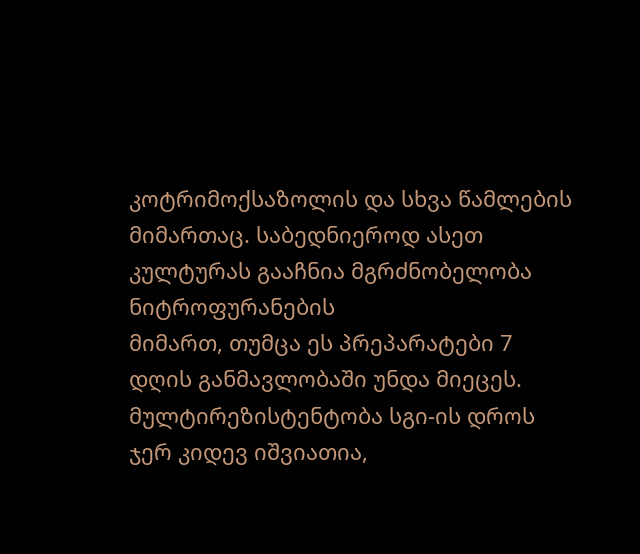კოტრიმოქსაზოლის და სხვა წამლების
მიმართაც. საბედნიეროდ ასეთ კულტურას გააჩნია მგრძნობელობა ნიტროფურანების
მიმართ, თუმცა ეს პრეპარატები 7 დღის განმავლობაში უნდა მიეცეს.
მულტირეზისტენტობა სგი-ის დროს ჯერ კიდევ იშვიათია,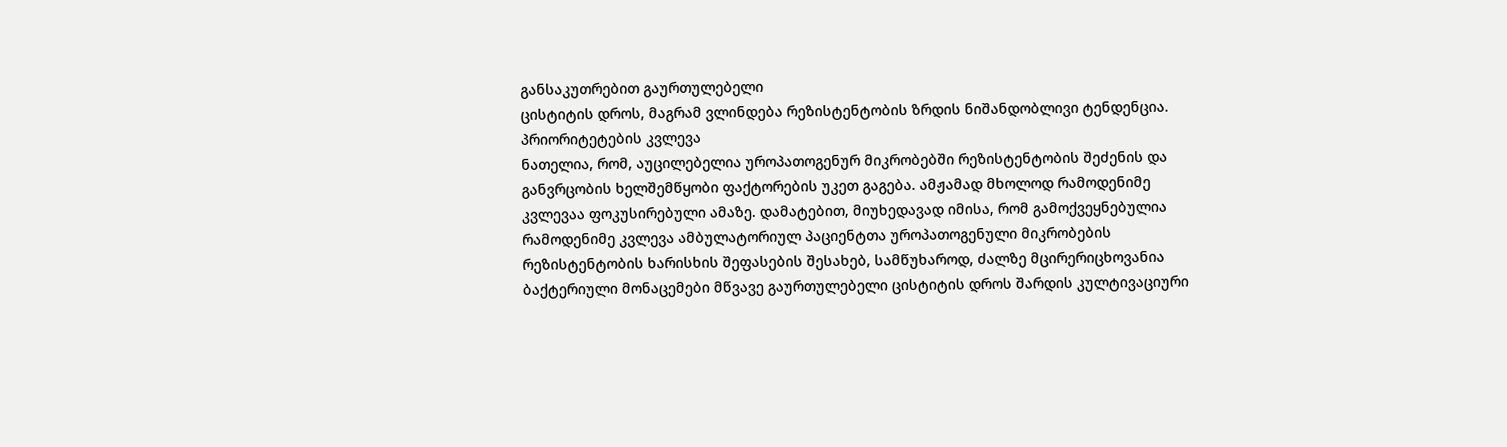განსაკუთრებით გაურთულებელი
ცისტიტის დროს, მაგრამ ვლინდება რეზისტენტობის ზრდის ნიშანდობლივი ტენდენცია.
პრიორიტეტების კვლევა
ნათელია, რომ, აუცილებელია უროპათოგენურ მიკრობებში რეზისტენტობის შეძენის და
განვრცობის ხელშემწყობი ფაქტორების უკეთ გაგება. ამჟამად მხოლოდ რამოდენიმე
კვლევაა ფოკუსირებული ამაზე. დამატებით, მიუხედავად იმისა, რომ გამოქვეყნებულია
რამოდენიმე კვლევა ამბულატორიულ პაციენტთა უროპათოგენული მიკრობების
რეზისტენტობის ხარისხის შეფასების შესახებ, სამწუხაროდ, ძალზე მცირერიცხოვანია
ბაქტერიული მონაცემები მწვავე გაურთულებელი ცისტიტის დროს შარდის კულტივაციური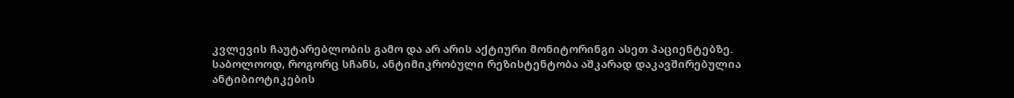კვლევის ჩაუტარებლობის გამო და არ არის აქტიური მონიტორინგი ასეთ პაციენტებზე.
საბოლოოდ, როგორც სჩანს, ანტიმიკრობული რეზისტენტობა აშკარად დაკავშირებულია
ანტიბიოტიკების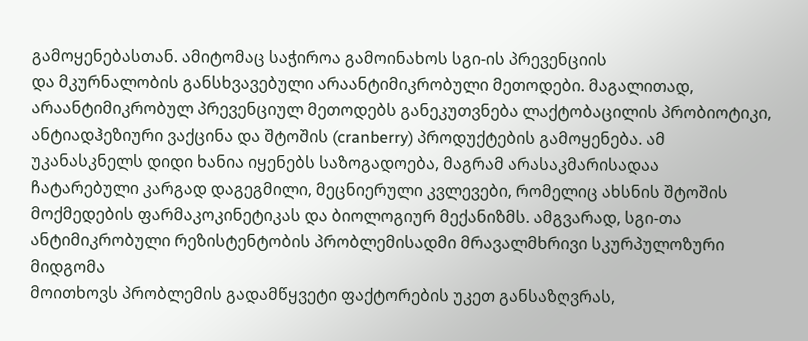გამოყენებასთან. ამიტომაც საჭიროა გამოინახოს სგი-ის პრევენციის
და მკურნალობის განსხვავებული არაანტიმიკრობული მეთოდები. მაგალითად,
არაანტიმიკრობულ პრევენციულ მეთოდებს განეკუთვნება ლაქტობაცილის პრობიოტიკი,
ანტიადჰეზიური ვაქცინა და შტოშის (cranberry) პროდუქტების გამოყენება. ამ
უკანასკნელს დიდი ხანია იყენებს საზოგადოება, მაგრამ არასაკმარისადაა
ჩატარებული კარგად დაგეგმილი, მეცნიერული კვლევები, რომელიც ახსნის შტოშის
მოქმედების ფარმაკოკინეტიკას და ბიოლოგიურ მექანიზმს. ამგვარად, სგი-თა
ანტიმიკრობული რეზისტენტობის პრობლემისადმი მრავალმხრივი სკურპულოზური მიდგომა
მოითხოვს პრობლემის გადამწყვეტი ფაქტორების უკეთ განსაზღვრას,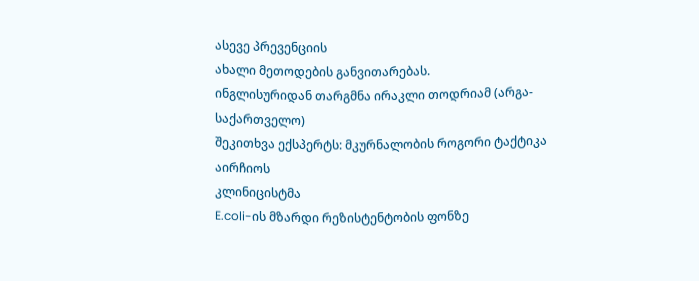ასევე პრევენციის
ახალი მეთოდების განვითარებას.
ინგლისურიდან თარგმნა ირაკლი თოდრიამ (არგა-საქართველო)
შეკითხვა ექსპერტს: მკურნალობის როგორი ტაქტიკა აირჩიოს
კლინიცისტმა
E.coli-ის მზარდი რეზისტენტობის ფონზე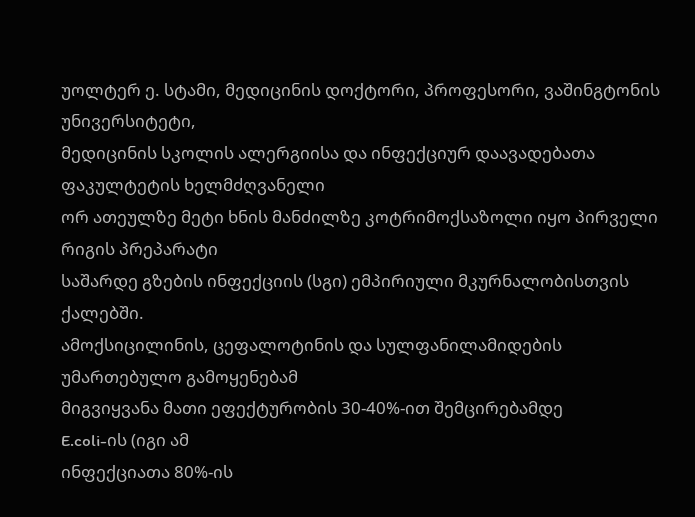უოლტერ ე. სტამი, მედიცინის დოქტორი, პროფესორი, ვაშინგტონის უნივერსიტეტი,
მედიცინის სკოლის ალერგიისა და ინფექციურ დაავადებათა ფაკულტეტის ხელმძღვანელი
ორ ათეულზე მეტი ხნის მანძილზე კოტრიმოქსაზოლი იყო პირველი რიგის პრეპარატი
საშარდე გზების ინფექციის (სგი) ემპირიული მკურნალობისთვის ქალებში.
ამოქსიცილინის, ცეფალოტინის და სულფანილამიდების უმართებულო გამოყენებამ
მიგვიყვანა მათი ეფექტურობის 30-40%-ით შემცირებამდე
E.coli-ის (იგი ამ
ინფექციათა 80%-ის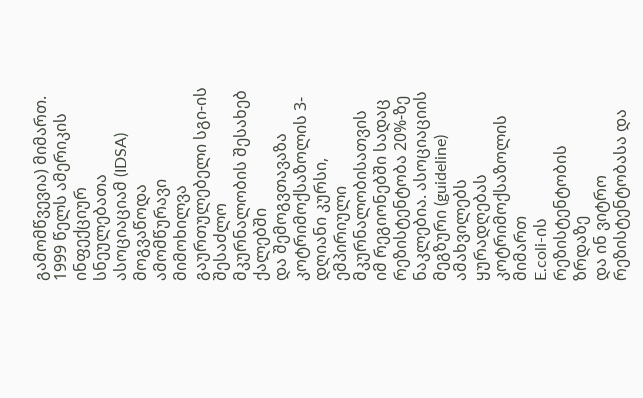გამომწვევია) მიმართ.
1999 წელს ამერიკის ინფექციურ სნეულებათა ასოციაციამ (IDSA) მოგვაწოდა
ამომწურავი მიმოხილვა გაურთულებელი სგი-ის შესაძლო მკურნალობის შესახებ ქალებში
და შემოგვთავაზა კოტრიმოქსაზოლის 3-დღიანი კურსი, ემპირიული მკურნალობისათვის
იმ რეგიონებში სადაც რეზისტენტობა 20%-ზე ნაკლებია. ასოციაციის მეგზური (guideline)
ამახვილებს ყურადღებას კოტრიმოქსაზოლის მიმართ
E.coli-ის რეზისტენტობის ზრდაზე
და ინ ვიტრო რეზისტენტობასა და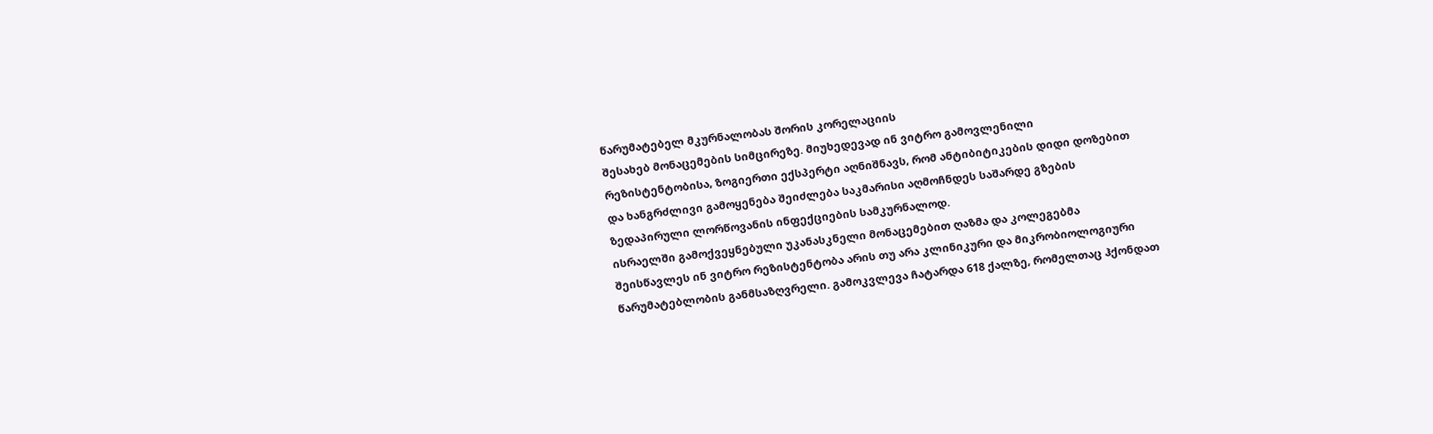წარუმატებელ მკურნალობას შორის კორელაციის
შესახებ მონაცემების სიმცირეზე. მიუხედევად ინ ვიტრო გამოვლენილი
რეზისტენტობისა, ზოგიერთი ექსპერტი აღნიშნავს, რომ ანტიბიტიკების დიდი დოზებით
და ხანგრძლივი გამოყენება შეიძლება საკმარისი აღმოჩნდეს საშარდე გზების
ზედაპირული ლორწოვანის ინფექციების სამკურნალოდ.
ისრაელში გამოქვეყნებული უკანასკნელი მონაცემებით ღაზმა და კოლეგებმა
შეისწავლეს ინ ვიტრო რეზისტენტობა არის თუ არა კლინიკური და მიკრობიოლოგიური
წარუმატებლობის განმსაზღვრელი. გამოკვლევა ჩატარდა 618 ქალზე, რომელთაც ჰქონდათ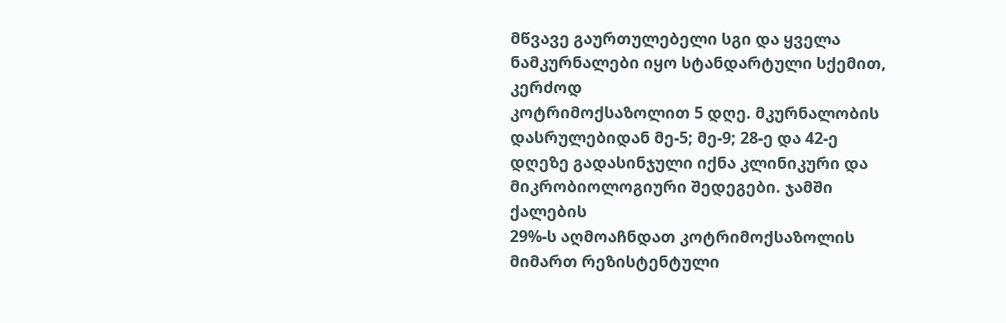მწვავე გაურთულებელი სგი და ყველა ნამკურნალები იყო სტანდარტული სქემით, კერძოდ
კოტრიმოქსაზოლით 5 დღე. მკურნალობის დასრულებიდან მე-5; მე-9; 28-ე და 42-ე
დღეზე გადასინჯული იქნა კლინიკური და მიკრობიოლოგიური შედეგები. ჯამში ქალების
29%-ს აღმოაჩნდათ კოტრიმოქსაზოლის მიმართ რეზისტენტული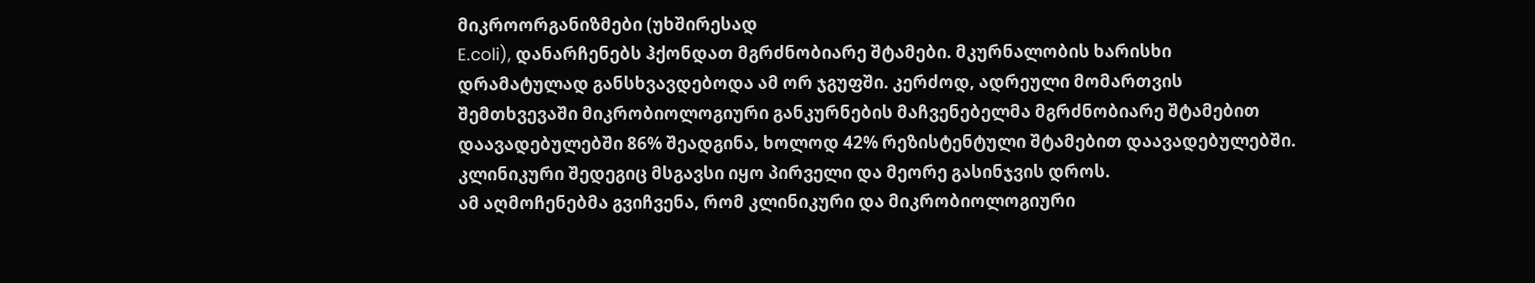მიკროორგანიზმები (უხშირესად
E.coli), დანარჩენებს ჰქონდათ მგრძნობიარე შტამები. მკურნალობის ხარისხი
დრამატულად განსხვავდებოდა ამ ორ ჯგუფში. კერძოდ, ადრეული მომართვის
შემთხვევაში მიკრობიოლოგიური განკურნების მაჩვენებელმა მგრძნობიარე შტამებით
დაავადებულებში 86% შეადგინა, ხოლოდ 42% რეზისტენტული შტამებით დაავადებულებში.
კლინიკური შედეგიც მსგავსი იყო პირველი და მეორე გასინჯვის დროს.
ამ აღმოჩენებმა გვიჩვენა, რომ კლინიკური და მიკრობიოლოგიური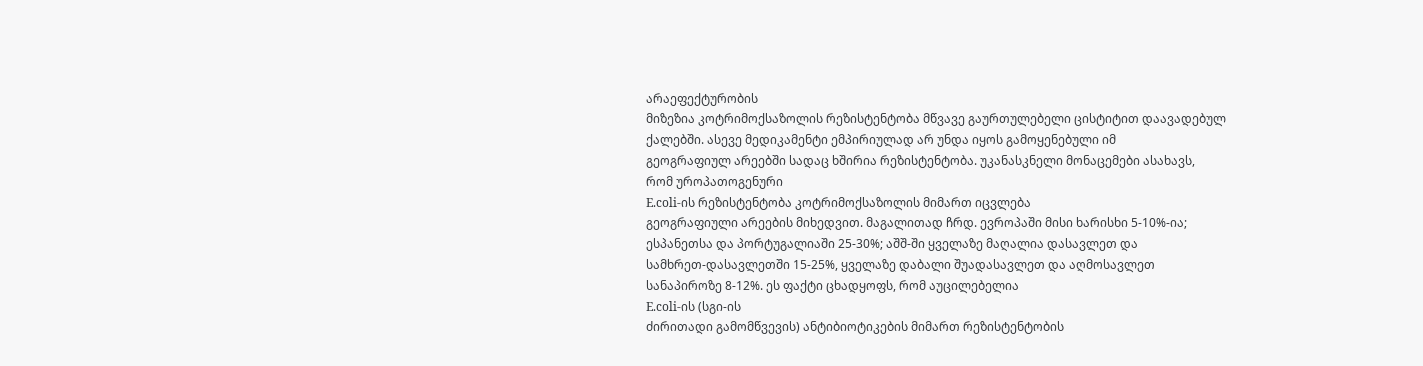არაეფექტურობის
მიზეზია კოტრიმოქსაზოლის რეზისტენტობა მწვავე გაურთულებელი ცისტიტით დაავადებულ
ქალებში. ასევე მედიკამენტი ემპირიულად არ უნდა იყოს გამოყენებული იმ
გეოგრაფიულ არეებში სადაც ხშირია რეზისტენტობა. უკანასკნელი მონაცემები ასახავს,
რომ უროპათოგენური
E.coli-ის რეზისტენტობა კოტრიმოქსაზოლის მიმართ იცვლება
გეოგრაფიული არეების მიხედვით. მაგალითად ჩრდ. ევროპაში მისი ხარისხი 5-10%-ია;
ესპანეთსა და პორტუგალიაში 25-30%; აშშ-ში ყველაზე მაღალია დასავლეთ და
სამხრეთ-დასავლეთში 15-25%, ყველაზე დაბალი შუადასავლეთ და აღმოსავლეთ
სანაპიროზე 8-12%. ეს ფაქტი ცხადყოფს, რომ აუცილებელია
E.coli-ის (სგი-ის
ძირითადი გამომწვევის) ანტიბიოტიკების მიმართ რეზისტენტობის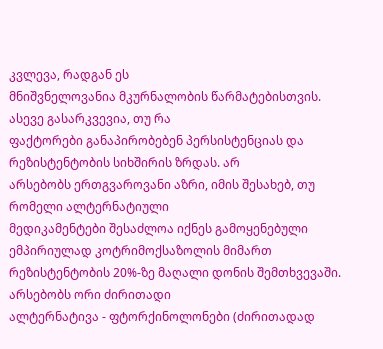კვლევა, რადგან ეს
მნიშვნელოვანია მკურნალობის წარმატებისთვის. ასევე გასარკვევია, თუ რა
ფაქტორები განაპირობებენ პერსისტენციას და რეზისტენტობის სიხშირის ზრდას. არ
არსებობს ერთგვაროვანი აზრი, იმის შესახებ, თუ რომელი ალტერნატიული
მედიკამენტები შესაძლოა იქნეს გამოყენებული ემპირიულად კოტრიმოქსაზოლის მიმართ
რეზისტენტობის 20%-ზე მაღალი დონის შემთხვევაში.
არსებობს ორი ძირითადი
ალტერნატივა - ფტორქინოლონები (ძირითადად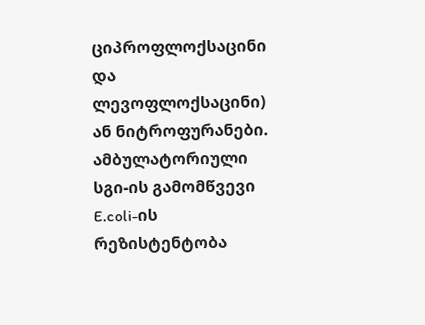ციპროფლოქსაცინი და ლევოფლოქსაცინი)
ან ნიტროფურანები. ამბულატორიული სგი-ის გამომწვევი
E.coli-ის რეზისტენტობა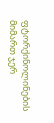ფტორქინოლინების მიმართ ჯერ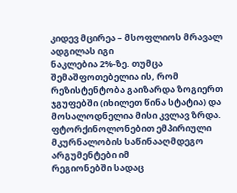კიდევ მცირეა – მსოფლიოს მრავალ ადგილას იგი
ნაკლებია 2%-ზე. თუმცა შემაშფოთებელია ის, რომ რეზისტენტობა გაიზარდა ზოგიერთ
ჯგუფებში (იხილეთ წინა სტატია) და მოსალოდნელია მისი კვლავ ზრდა.
ფტორქინოლონებით ემპირიული მკურნალობის საწინააღმდეგო არგუმენტები იმ
რეგიონებში სადაც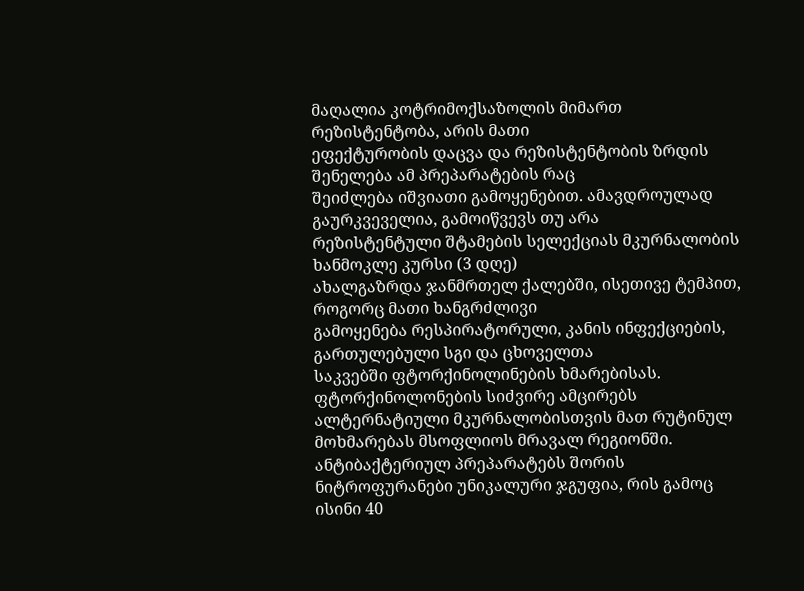მაღალია კოტრიმოქსაზოლის მიმართ რეზისტენტობა, არის მათი
ეფექტურობის დაცვა და რეზისტენტობის ზრდის შენელება ამ პრეპარატების რაც
შეიძლება იშვიათი გამოყენებით. ამავდროულად გაურკვეველია, გამოიწვევს თუ არა
რეზისტენტული შტამების სელექციას მკურნალობის ხანმოკლე კურსი (3 დღე)
ახალგაზრდა ჯანმრთელ ქალებში, ისეთივე ტემპით, როგორც მათი ხანგრძლივი
გამოყენება რესპირატორული, კანის ინფექციების, გართულებული სგი და ცხოველთა
საკვებში ფტორქინოლინების ხმარებისას. ფტორქინოლონების სიძვირე ამცირებს
ალტერნატიული მკურნალობისთვის მათ რუტინულ მოხმარებას მსოფლიოს მრავალ რეგიონში.
ანტიბაქტერიულ პრეპარატებს შორის ნიტროფურანები უნიკალური ჯგუფია, რის გამოც
ისინი 40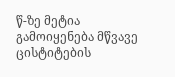წ-ზე მეტია გამოიყენება მწვავე ცისტიტების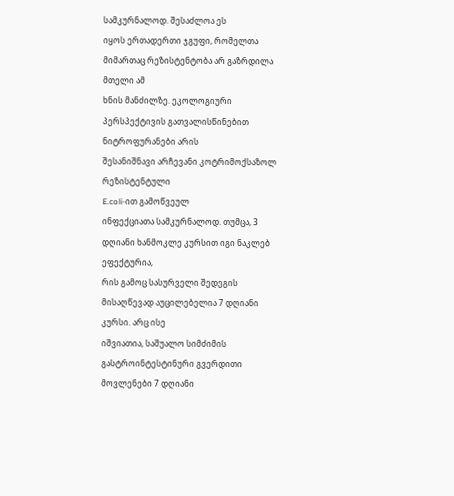სამკურნალოდ. შესაძლოა ეს
იყოს ერთადერთი ჯგუფი, რომელთა მიმართაც რეზისტენტობა არ გაზრდილა მთელი ამ
ხნის მანძილზე. ეკოლოგიური პერსპექტივის გათვალისწინებით ნიტროფურანები არის
შესანიშნავი არჩევანი კოტრიმოქსაზოლ რეზისტენტული
E.coli-ით გამოწვეულ
ინფექციათა სამკურნალოდ. თუმცა, 3 დღიანი ხანმოკლე კურსით იგი ნაკლებ ეფექტურია,
რის გამოც სასურველი შედეგის მისაღწევად აუცილებელია 7 დღიანი კურსი. არც ისე
იშვიათია, საშუალო სიმძიმის გასტროინტესტინური გვერდითი მოვლენები 7 დღიანი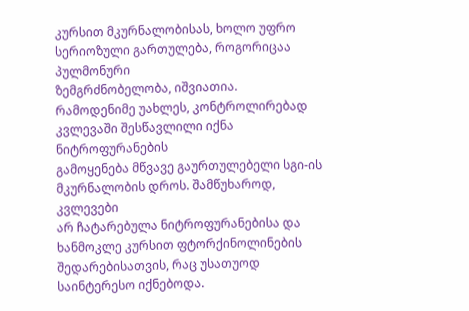კურსით მკურნალობისას, ხოლო უფრო სერიოზული გართულება, როგორიცაა პულმონური
ზემგრძნობელობა, იშვიათია.
რამოდენიმე უახლეს, კონტროლირებად კვლევაში შესწავლილი იქნა ნიტროფურანების
გამოყენება მწვავე გაურთულებელი სგი-ის მკურნალობის დროს. შამწუხაროდ, კვლევები
არ ჩატარებულა ნიტროფურანებისა და ხანმოკლე კურსით ფტორქინოლინების
შედარებისათვის, რაც უსათუოდ საინტერესო იქნებოდა.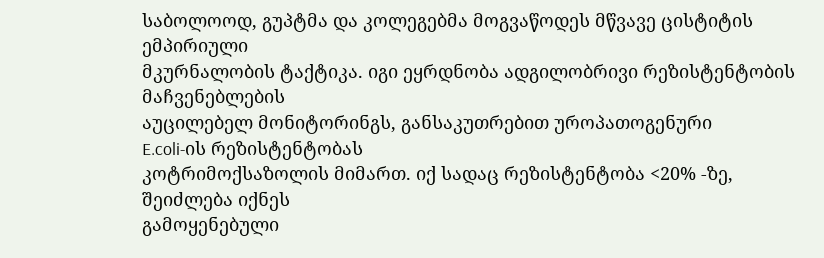საბოლოოდ, გუპტმა და კოლეგებმა მოგვაწოდეს მწვავე ცისტიტის ემპირიული
მკურნალობის ტაქტიკა. იგი ეყრდნობა ადგილობრივი რეზისტენტობის მაჩვენებლების
აუცილებელ მონიტორინგს, განსაკუთრებით უროპათოგენური
E.coli-ის რეზისტენტობას
კოტრიმოქსაზოლის მიმართ. იქ სადაც რეზისტენტობა <20% -ზე, შეიძლება იქნეს
გამოყენებული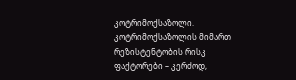კოტრიმოქსაზოლი. კოტრიმოქსაზოლის მიმართ რეზისტენტობის რისკ
ფაქტორები – კერძოდ,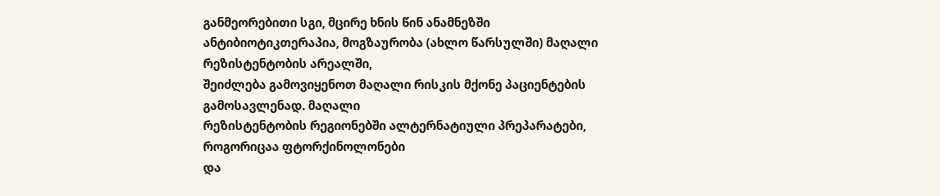განმეორებითი სგი, მცირე ხნის წინ ანამნეზში
ანტიბიოტიკთერაპია, მოგზაურობა (ახლო წარსულში) მაღალი რეზისტენტობის არეალში,
შეიძლება გამოვიყენოთ მაღალი რისკის მქონე პაციენტების გამოსავლენად. მაღალი
რეზისტენტობის რეგიონებში ალტერნატიული პრეპარატები, როგორიცაა ფტორქინოლონები
და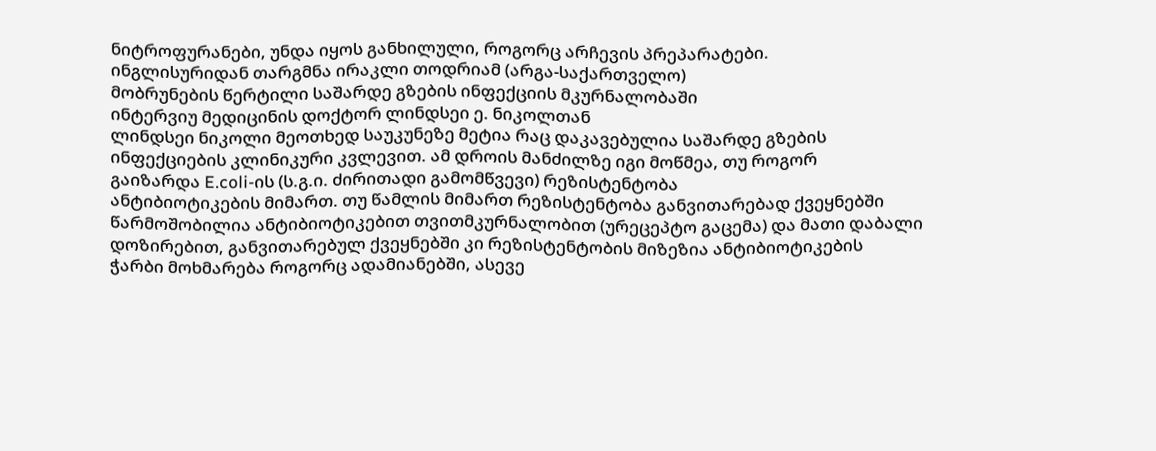ნიტროფურანები, უნდა იყოს განხილული, როგორც არჩევის პრეპარატები.
ინგლისურიდან თარგმნა ირაკლი თოდრიამ (არგა-საქართველო)
მობრუნების წერტილი საშარდე გზების ინფექციის მკურნალობაში
ინტერვიუ მედიცინის დოქტორ ლინდსეი ე. ნიკოლთან
ლინდსეი ნიკოლი მეოთხედ საუკუნეზე მეტია რაც დაკავებულია საშარდე გზების
ინფექციების კლინიკური კვლევით. ამ დროის მანძილზე იგი მოწმეა, თუ როგორ
გაიზარდა E.coli-ის (ს.გ.ი. ძირითადი გამომწვევი) რეზისტენტობა
ანტიბიოტიკების მიმართ. თუ წამლის მიმართ რეზისტენტობა განვითარებად ქვეყნებში
წარმოშობილია ანტიბიოტიკებით თვითმკურნალობით (ურეცეპტო გაცემა) და მათი დაბალი
დოზირებით, განვითარებულ ქვეყნებში კი რეზისტენტობის მიზეზია ანტიბიოტიკების
ჭარბი მოხმარება როგორც ადამიანებში, ასევე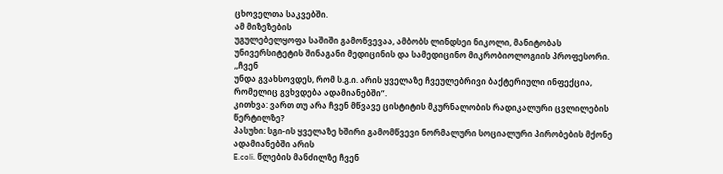ცხოველთა საკვებში.
ამ მიზეზების
უგულებელყოფა საშიში გამოწვევაა, ამბობს ლინდსეი ნიკოლი, მანიტობას
უნივერსიტეტის შინაგანი მედიცინის და სამედიცინო მიკრობიოლოგიის პროფესორი.
,,ჩვენ
უნდა გვახსოვდეს, რომ ს.გ.ი. არის ყველაზე ჩვეულებრივი ბაქტერიული ინფექცია,
რომელიც გვხვდება ადამიანებში”.
კითხვა: ვართ თუ არა ჩვენ მწვავე ცისტიტის მკურნალობის რადიკალური ცვლილების
წერტილზე?
პასუხი: სგი-ის ყველაზე ხშირი გამომწვევი ნორმალური სოციალური პირობების მქონე
ადამიანებში არის
E.coli. წლების მანძილზე ჩვენ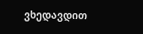ვხედავდით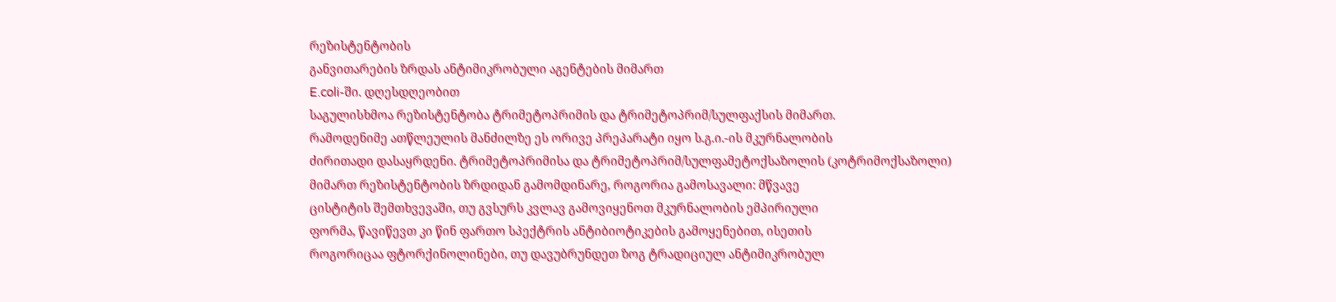რეზისტენტობის
განვითარების ზრდას ანტიმიკრობული აგენტების მიმართ
E.coli-ში. დღესდღეობით
საგულისხმოა რეზისტენტობა ტრიმეტოპრიმის და ტრიმეტოპრიმ/სულფაქსის მიმართ.
რამოდენიმე ათწლეულის მანძილზე ეს ორივე პრეპარატი იყო ს.გ.ი.-ის მკურნალობის
ძირითადი დასაყრდენი. ტრიმეტოპრიმისა და ტრიმეტოპრიმ/სულფამეტოქსაზოლის (კოტრიმოქსაზოლი)
მიმართ რეზისტენტობის ზრდიდან გამომდინარე, როგორია გამოსავალი: მწვავე
ცისტიტის შემთხვევაში, თუ გვსურს კვლავ გამოვიყენოთ მკურნალობის ემპირიული
ფორმა, წავიწევთ კი წინ ფართო სპექტრის ანტიბიოტიკების გამოყენებით, ისეთის
როგორიცაა ფტორქინოლინები, თუ დავუბრუნდეთ ზოგ ტრადიციულ ანტიმიკრობულ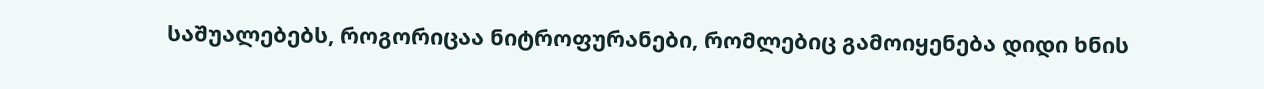საშუალებებს, როგორიცაა ნიტროფურანები, რომლებიც გამოიყენება დიდი ხნის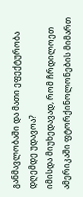განმავლობაში და მათი ეფექტურობა დღემდე უდავოა?
იმისდა მიუხედავად, რომ ჩრდილოეთ ამერიკაში ფტორქინოლონების მიმართ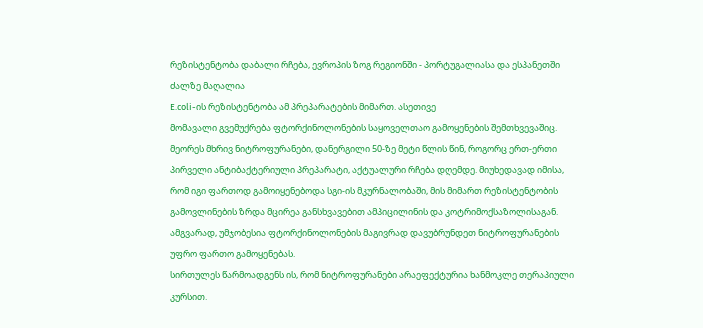რეზისტენტობა დაბალი რჩება, ევროპის ზოგ რეგიონში - პორტუგალიასა და ესპანეთში
ძალზე მაღალია
E.coli-ის რეზისტენტობა ამ პრეპარატების მიმართ. ასეთივე
მომავალი გვემუქრება ფტორქინოლონების საყოველთაო გამოყენების შემთხვევაშიც.
მეორეს მხრივ ნიტროფურანები, დანერგილი 50-ზე მეტი წლის წინ, როგორც ერთ-ერთი
პირველი ანტიბაქტერიული პრეპარატი, აქტუალური რჩება დღემდე. მიუხედავად იმისა,
რომ იგი ფართოდ გამოიყენებოდა სგი-ის მკურნალობაში, მის მიმართ რეზისტენტობის
გამოვლინების ზრდა მცირეა განსხვავებით ამპიცილინის და კოტრიმოქსაზოლისაგან.
ამგვარად, უმჯობესია ფტორქინოლონების მაგივრად დავუბრუნდეთ ნიტროფურანების
უფრო ფართო გამოყენებას.
სირთულეს წარმოადგენს ის, რომ ნიტროფურანები არაეფექტურია ხანმოკლე თერაპიული
კურსით.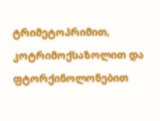ტრიმეტოპრიმით, კოტრიმოქსაზოლით და ფტორქინოლონებით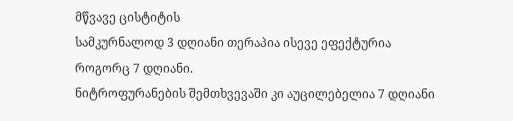მწვავე ცისტიტის
სამკურნალოდ 3 დღიანი თერაპია ისევე ეფექტურია როგორც 7 დღიანი.
ნიტროფურანების შემთხვევაში კი აუცილებელია 7 დღიანი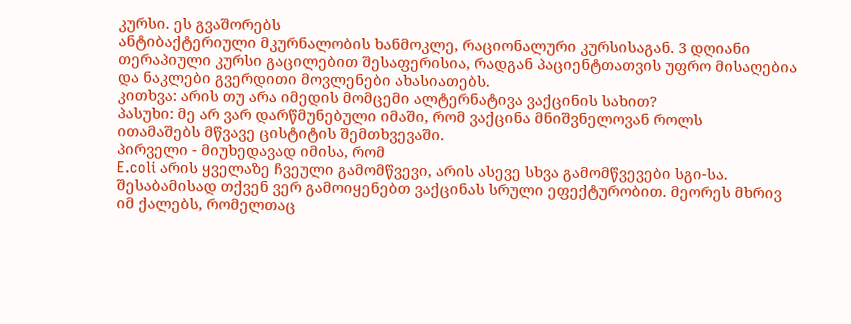კურსი. ეს გვაშორებს
ანტიბაქტერიული მკურნალობის ხანმოკლე, რაციონალური კურსისაგან. 3 დღიანი
თერაპიული კურსი გაცილებით შესაფერისია, რადგან პაციენტთათვის უფრო მისაღებია
და ნაკლები გვერდითი მოვლენები ახასიათებს.
კითხვა: არის თუ არა იმედის მომცემი ალტერნატივა ვაქცინის სახით?
პასუხი: მე არ ვარ დარწმუნებული იმაში, რომ ვაქცინა მნიშვნელოვან როლს
ითამაშებს მწვავე ცისტიტის შემთხვევაში.
პირველი - მიუხედავად იმისა, რომ
E.coli არის ყველაზე ჩვეული გამომწვევი, არის ასევე სხვა გამომწვევები სგი-სა.
შესაბამისად თქვენ ვერ გამოიყენებთ ვაქცინას სრული ეფექტურობით. მეორეს მხრივ
იმ ქალებს, რომელთაც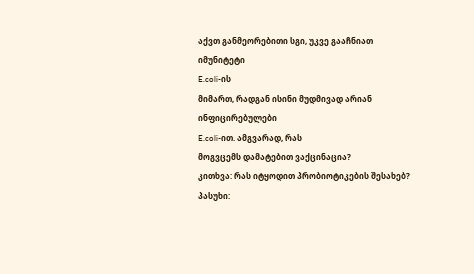აქვთ განმეორებითი სგი, უკვე გააჩნიათ იმუნიტეტი
E.coli-ის
მიმართ, რადგან ისინი მუდმივად არიან ინფიცირებულები
E.coli-ით. ამგვარად, რას
მოგვცემს დამატებით ვაქცინაცია?
კითხვა: რას იტყოდით პრობიოტიკების შესახებ?
პასუხი: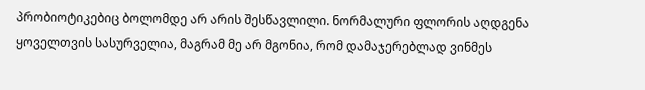პრობიოტიკებიც ბოლომდე არ არის შესწავლილი. ნორმალური ფლორის აღდგენა
ყოველთვის სასურველია, მაგრამ მე არ მგონია, რომ დამაჯერებლად ვინმეს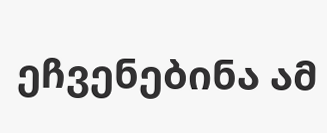ეჩვენებინა ამ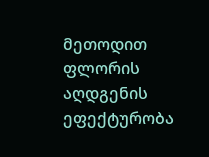მეთოდით ფლორის აღდგენის ეფექტურობა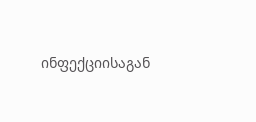ინფექციისაგან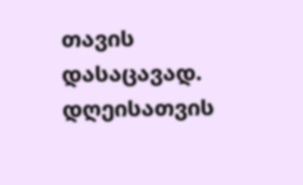თავის
დასაცავად. დღეისათვის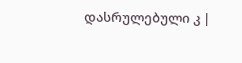დასრულებული კ |